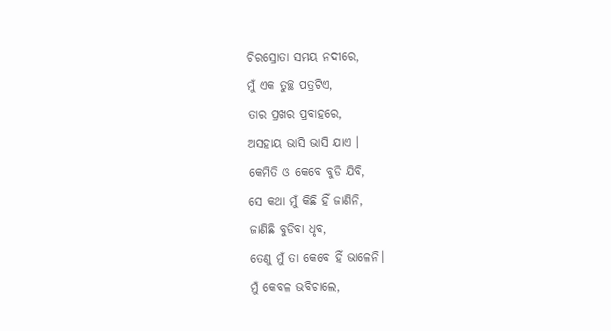ଚିରସ୍ରୋତା ସମୟ ନଦୀରେ,
ମୁଁ ଏକ ତୁଚ୍ଛ ପତ୍ରଟିଏ,
ତାର ପ୍ରଖର ପ୍ରବାହରେ,
ଅସହାୟ ଭାସି ଭାସି ଯାଏ ।
କେମିତି ଓ କେବେ ବୁଡି ଯିବି,
ସେ କଥା ମୁଁ କିଛି ହିଁ ଜାଣିନି,
ଜାଣିଛି ବୁଡିବା ଧୃବ,
ତେଣୁ ମୁଁ ତା କେବେ ହିଁ ଭାଳେନି।
ମୁଁ କେବଳ ଭବିଚାଲେ,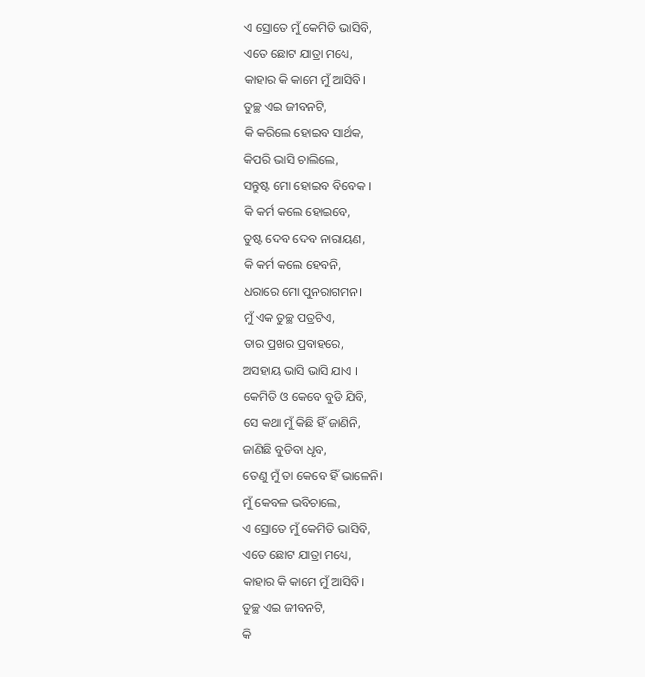ଏ ସ୍ରୋତେ ମୁଁ କେମିତି ଭାସିବି,
ଏତେ ଛୋଟ ଯାତ୍ରା ମଧ୍ୟେ,
କାହାର କି କାମେ ମୁଁ ଆସିବି।
ତୁଚ୍ଛ ଏଇ ଜୀବନଟି,
କି କରିଲେ ହୋଇବ ସାର୍ଥକ,
କିପରି ଭାସି ଚାଲିଲେ,
ସନ୍ତୁଷ୍ଟ ମୋ ହୋଇବ ବିବେକ ।
କି କର୍ମ କଲେ ହୋଇବେ,
ତୁଷ୍ଟ ଦେବ ଦେବ ନାରାୟଣ,
କି କର୍ମ କଲେ ହେବନି,
ଧରାରେ ମୋ ପୁନରାଗମନ।
ମୁଁ ଏକ ତୁଚ୍ଛ ପତ୍ରଟିଏ,
ତାର ପ୍ରଖର ପ୍ରବାହରେ,
ଅସହାୟ ଭାସି ଭାସି ଯାଏ ।
କେମିତି ଓ କେବେ ବୁଡି ଯିବି,
ସେ କଥା ମୁଁ କିଛି ହିଁ ଜାଣିନି,
ଜାଣିଛି ବୁଡିବା ଧୃବ,
ତେଣୁ ମୁଁ ତା କେବେ ହିଁ ଭାଳେନି।
ମୁଁ କେବଳ ଭବିଚାଲେ,
ଏ ସ୍ରୋତେ ମୁଁ କେମିତି ଭାସିବି,
ଏତେ ଛୋଟ ଯାତ୍ରା ମଧ୍ୟେ,
କାହାର କି କାମେ ମୁଁ ଆସିବି।
ତୁଚ୍ଛ ଏଇ ଜୀବନଟି,
କି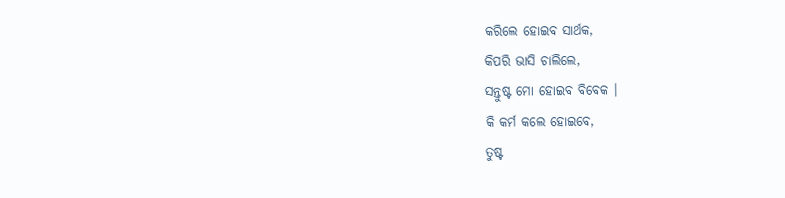କରିଲେ ହୋଇବ ସାର୍ଥକ,
କିପରି ଭାସି ଚାଲିଲେ,
ସନ୍ତୁଷ୍ଟ ମୋ ହୋଇବ ବିବେକ ।
କି କର୍ମ କଲେ ହୋଇବେ,
ତୁଷ୍ଟ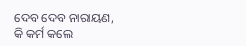ଦେବ ଦେବ ନାରାୟଣ,
କି କର୍ମ କଲେ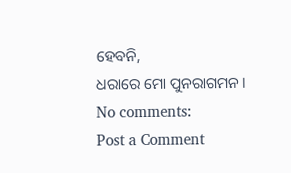ହେବନି,
ଧରାରେ ମୋ ପୁନରାଗମନ।
No comments:
Post a Comment